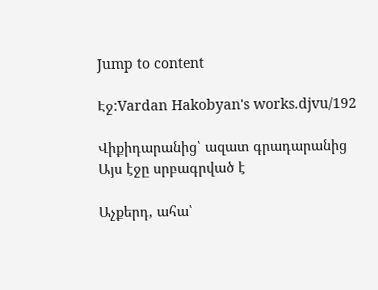Jump to content

Էջ:Vardan Hakobyan's works.djvu/192

Վիքիդարանից՝ ազատ գրադարանից
Այս էջը սրբագրված է

Աչքերդ, ահա՝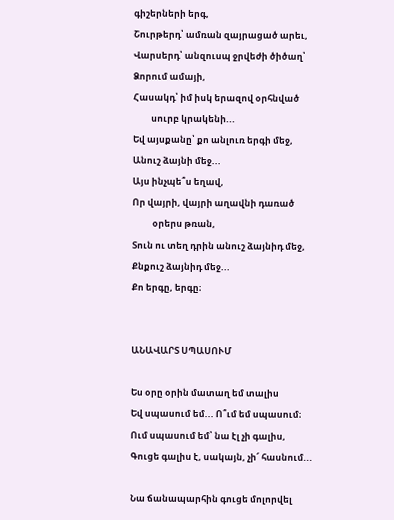գիշերների երգ,
Շուրթերդ՝ ամռան զայրացած արեւ,
Վարսերդ՝ անզուսպ ջրվեժի ծիծաղ՝
Ձորում ամայի,
Հասակդ՝ իմ իսկ երազով օրհնված
         սուրբ կրակենի...
Եվ այսքանը՝ քո անլուռ երգի մեջ,
Անուշ ձայնի մեջ...
Այս ինչպե՞ս եղավ,
Որ վայրի, վայրի աղավնի դառած
          օրերս թռան,
Տուն ու տեղ դրին անուշ ձայնիդ մեջ,
Քնքուշ ձայնիդ մեջ...
Քո երգը, երգը։


ԱՆԱՎԱՐՏ ՍՊԱՍՈՒՄ

Ես օրը օրին մատաղ եմ տալիս
Եվ սպասում եմ... Ո՞ւմ եմ սպասում։
Ում սպասում եմ՝ նա էլ չի գալիս,
Գուցե գալիս է, սակայն, չի՜ հասնում...

Նա ճանապարհին գուցե մոլորվել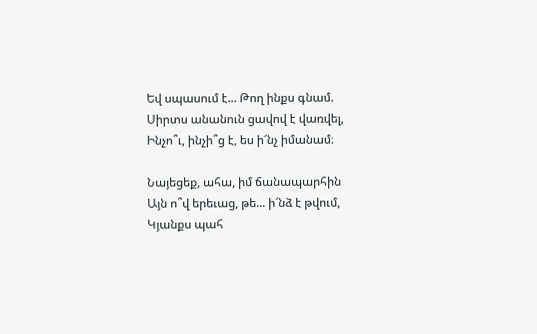Եվ սպասում է... Թող ինքս գնամ.
Սիրտս անանուն ցավով է վառվել,
Ինչո՞ւ, ինչի՞ց է, ես ի՜նչ իմանամ։

Նայեցեք, ահա, իմ ճանապարհին
Այն ո՞վ երեւաց, թե... ի՜նձ է թվում,
Կյանքս պահ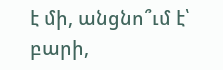է մի, անցնո՞ւմ է՝ բարի,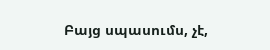Բայց սպասումս, չէ,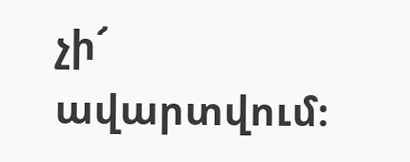չի՜ ավարտվում։